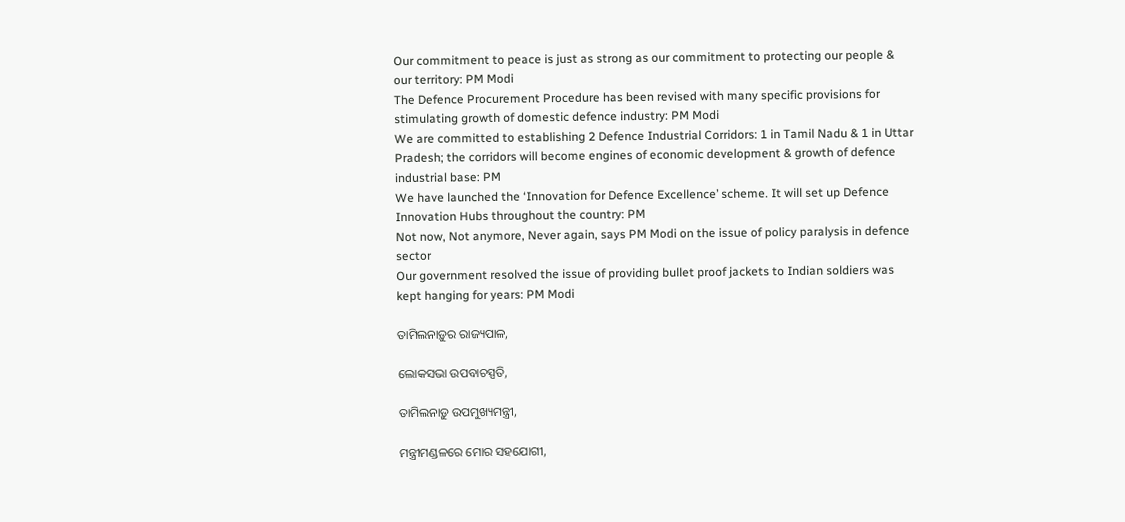Our commitment to peace is just as strong as our commitment to protecting our people & our territory: PM Modi
The Defence Procurement Procedure has been revised with many specific provisions for stimulating growth of domestic defence industry: PM Modi
We are committed to establishing 2 Defence Industrial Corridors: 1 in Tamil Nadu & 1 in Uttar Pradesh; the corridors will become engines of economic development & growth of defence industrial base: PM
We have launched the ‘Innovation for Defence Excellence’ scheme. It will set up Defence Innovation Hubs throughout the country: PM
Not now, Not anymore, Never again, says PM Modi on the issue of policy paralysis in defence sector
Our government resolved the issue of providing bullet proof jackets to Indian soldiers was kept hanging for years: PM Modi

ତାମିଲନାଡ଼ୁର ରାଜ୍ୟପାଳ,

ଲୋକସଭା ଉପବାଚସ୍ପତି,

ତାମିଲନାଡ଼ୁ ଉପମୁଖ୍ୟମନ୍ତ୍ରୀ,

ମନ୍ତ୍ରୀମଣ୍ଡଳରେ ମୋର ସହଯୋଗୀ,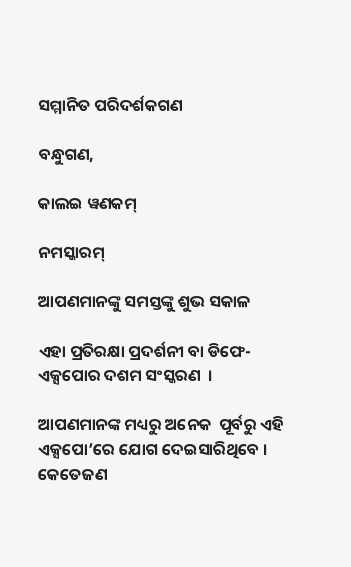ସମ୍ମାନିତ ପରିଦର୍ଶକଗଣ

ବନ୍ଧୁଗଣ,

କାଲଇ ୱଣକମ୍

ନମସ୍କାରମ୍

ଆପଣମାନଙ୍କୁ ସମସ୍ତଙ୍କୁ ଶୁଭ ସକାଳ

ଏହା ପ୍ରତିରକ୍ଷା ପ୍ରଦର୍ଶନୀ ବା ଡିଫେ-ଏକ୍ସପୋର ଦଶମ ସଂସ୍କରଣ  ।

ଆପଣମାନଙ୍କ ମଧ୍ୟରୁ ଅନେକ  ପୂର୍ବରୁ ଏହି ଏକ୍ସପୋ’ରେ ଯୋଗ ଦେଇସାରିଥିବେ । କେତେଜଣ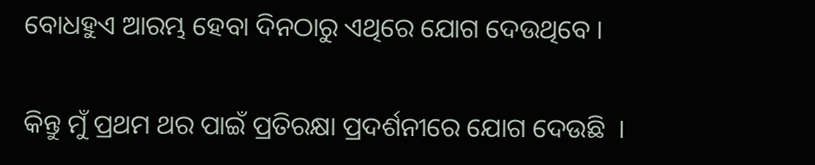ବୋଧହୁଏ ଆରମ୍ଭ ହେବା ଦିନଠାରୁ ଏଥିରେ ଯୋଗ ଦେଉଥିବେ ।

କିନ୍ତୁ ମୁଁ ପ୍ରଥମ ଥର ପାଇଁ ପ୍ରତିରକ୍ଷା ପ୍ରଦର୍ଶନୀରେ ଯୋଗ ଦେଉଛି  ।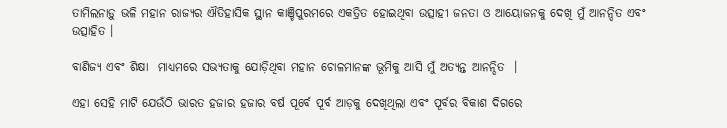ତାମିଲନାଡ଼ୁ ଭଳି ମହାନ ରାଜ୍ୟର ଐତିହାସିକ ସ୍ଥାନ କାଞ୍ଚିପୁରମରେ ଏକତ୍ରିତ ହୋଇଥିବା ଉତ୍ସାହୀ ଜନତା ଓ ଆୟୋଜନକୁ ଦେଖି ମୁଁ ଆନନ୍ଦିତ ଏବଂ ଉତ୍ସାହିତ ।

ବାଣିଜ୍ୟ ଏବଂ ଶିକ୍ଷା  ମାଧ୍ୟମରେ ସଭ୍ୟତାକୁ ଯୋଡ଼ିଥିବା ମହାନ ଚୋଳମାନଙ୍କ ଭୂମିକୁ ଆସି ମୁଁ ଅତ୍ୟନ୍ତ ଆନନ୍ଦିତ  ।

ଏହା ସେହି ମାଟି ଯେଉଁଠି ଭାରତ ହଜାର ହଜାର ବର୍ଷ ପୂର୍ବେ ପୂର୍ବ ଆଡ଼କୁ ଦେଖିଥିଲା ଏବଂ ପୂର୍ବର ବିକାଶ ଦିଗରେ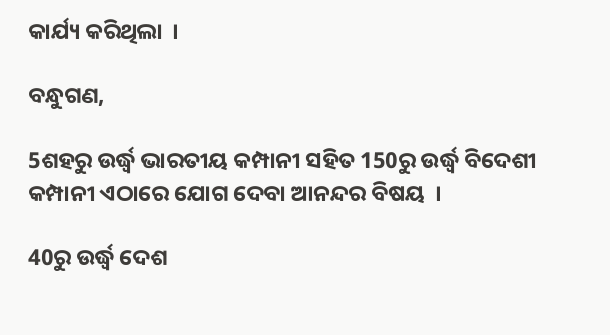କାର୍ଯ୍ୟ କରିଥିଲା  ।

ବନ୍ଧୁଗଣ,

5ଶହରୁ ଉର୍ଦ୍ଧ୍ଵ ଭାରତୀୟ କମ୍ପାନୀ ସହିତ 150ରୁ ଉର୍ଦ୍ଧ୍ଵ ବିଦେଶୀ କମ୍ପାନୀ ଏଠାରେ ଯୋଗ ଦେବା ଆନନ୍ଦର ବିଷୟ  ।

40ରୁ ଉର୍ଦ୍ଧ୍ଵ ଦେଶ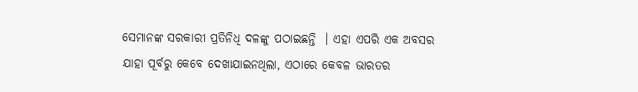ସେମାନଙ୍କ ସରକାରୀ ପ୍ରତିନିଧି ଦଳଙ୍କୁ ପଠାଇଛନ୍ତି  । ଏହା ଏପରି ଏକ ଅବସର ଯାହା ପୂର୍ବରୁ କେବେ ଦେଖାଯାଇନଥିଲା, ଏଠାରେ କେବଳ ଭାରତର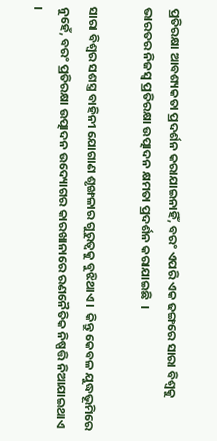ପ୍ରତିରକ୍ଷା ଆବଶ୍ୟକତା ପ୍ରଦର୍ଶନ କରାଯାଇନାହିଁ, ବରଂ ଏପରି ଏକ ଢଙ୍ଗରେ ସାରା ବିଶ୍ୱକୁ ଭାରତର ନିଜସ୍ୱ ପ୍ରତିରକ୍ଷା ଉତ୍ପାଦନ କ୍ଷମତା ପ୍ରଦର୍ଶନ କରାଯାଇଛି  ।

ସାରା ବିଶ୍ୱର ସଶସ୍ତ୍ର ବାହିନୀ ଯୋଗାଣ ଶୃଙ୍ଖଳାର ଗୁରୁତ୍ୱକୁ ବୁଝିଥାଏ ।  କିନ୍ତୁ କେବଳ ଯୁଦ୍ଧଭୂମିରେ ନୁହେଁ, ବରଂ ପ୍ରତିରକ୍ଷା ଉତ୍ପାଦନ ଉଦ୍ୟୋଗର କାରଖାନାରେ ରଣନୈତିକ ନିଷ୍ପତ୍ତି ନିଆଯାଇଥାଏ  ।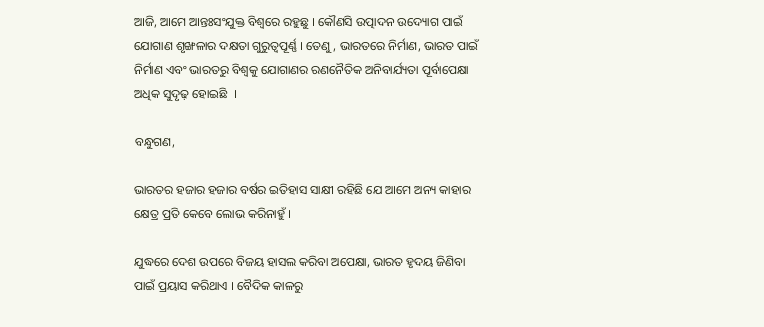ଆଜି, ଆମେ ଆନ୍ତଃସଂଯୁକ୍ତ ବିଶ୍ୱରେ ରହୁଛୁ । କୌଣସି ଉତ୍ପାଦନ ଉଦ୍ୟୋଗ ପାଇଁ ଯୋଗାଣ ଶୃଙ୍ଖଳାର ଦକ୍ଷତା ଗୁରୁତ୍ୱପୂର୍ଣ୍ଣ । ତେଣୁ, ଭାରତରେ ନିର୍ମାଣ, ଭାରତ ପାଇଁ ନିର୍ମାଣ ଏବଂ ଭାରତରୁ ବିଶ୍ୱକୁ ଯୋଗାଣର ରଣନୈତିକ ଅନିବାର୍ଯ୍ୟତା ପୂର୍ବାପେକ୍ଷା ଅଧିକ ସୁଦୃଢ଼ ହୋଇଛି  ।

ବନ୍ଧୁଗଣ,

ଭାରତର ହଜାର ହଜାର ବର୍ଷର ଇତିହାସ ସାକ୍ଷୀ ରହିଛି ଯେ ଆମେ ଅନ୍ୟ କାହାର କ୍ଷେତ୍ର ପ୍ରତି କେବେ ଲୋଭ କରିନାହୁଁ ।

ଯୁଦ୍ଧରେ ଦେଶ ଉପରେ ବିଜୟ ହାସଲ କରିବା ଅପେକ୍ଷା, ଭାରତ ହୃଦୟ ଜିଣିବା ପାଇଁ ପ୍ରୟାସ କରିଥାଏ । ବୈଦିକ କାଳରୁ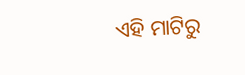ଏହି ମାଟିରୁ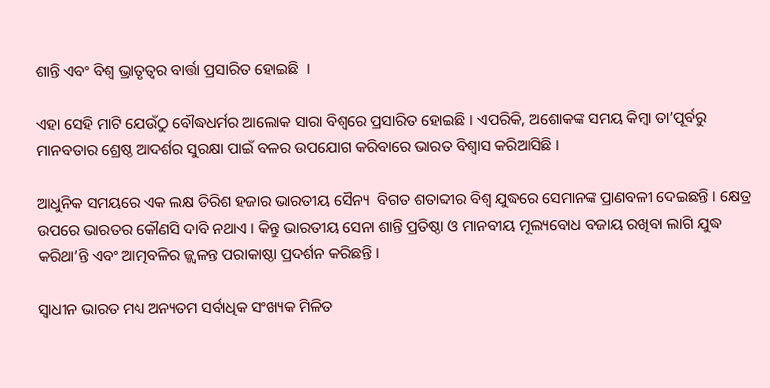ଶାନ୍ତି ଏବଂ ବିଶ୍ୱ ଭ୍ରାତୃତ୍ୱର ବାର୍ତ୍ତା ପ୍ରସାରିତ ହୋଇଛି  ।

ଏହା ସେହି ମାଟି ଯେଉଁଠୁ ବୌଦ୍ଧଧର୍ମର ଆଲୋକ ସାରା ବିଶ୍ୱରେ ପ୍ରସାରିତ ହୋଇଛି । ଏପରିକି, ଅଶୋକଙ୍କ ସମୟ କିମ୍ବା ତା’ପୂର୍ବରୁ ମାନବତାର ଶ୍ରେଷ୍ଠ ଆଦର୍ଶର ସୁରକ୍ଷା ପାଇଁ ବଳର ଉପଯୋଗ କରିବାରେ ଭାରତ ବିଶ୍ୱାସ କରିଆସିଛି ।

ଆଧୁନିକ ସମୟରେ ଏକ ଲକ୍ଷ ତିରିଶ ହଜାର ଭାରତୀୟ ସୈନ୍ୟ  ବିଗତ ଶତାବ୍ଦୀର ବିଶ୍ୱ ଯୁଦ୍ଧରେ ସେମାନଙ୍କ ପ୍ରାଣବଳୀ ଦେଇଛନ୍ତି । କ୍ଷେତ୍ର ଉପରେ ଭାରତର କୌଣସି ଦାବି ନଥାଏ । କିନ୍ତୁ ଭାରତୀୟ ସେନା ଶାନ୍ତି ପ୍ରତିଷ୍ଠା ଓ ମାନବୀୟ ମୂଲ୍ୟବୋଧ ବଜାୟ ରଖିବା ଲାଗି ଯୁଦ୍ଧ କରିଥା’ନ୍ତି ଏବଂ ଆତ୍ମବଳିର ଜ୍ଜ୍ଵଳନ୍ତ ପରାକାଷ୍ଠା ପ୍ରଦର୍ଶନ କରିଛନ୍ତି ।

ସ୍ୱାଧୀନ ଭାରତ ମଧ୍ୟ ଅନ୍ୟତମ ସର୍ବାଧିକ ସଂଖ୍ୟକ ମିଳିତ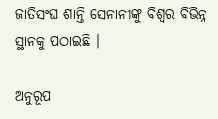ଜାତିସଂଘ ଶାନ୍ତି ସେନାନୀଙ୍କୁ ବିଶ୍ୱର ବିଭିନ୍ନ ସ୍ଥାନକୁ ପଠାଇଛି ।

ଅନୁରୂପ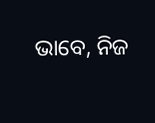ଭାବେ, ନିଜ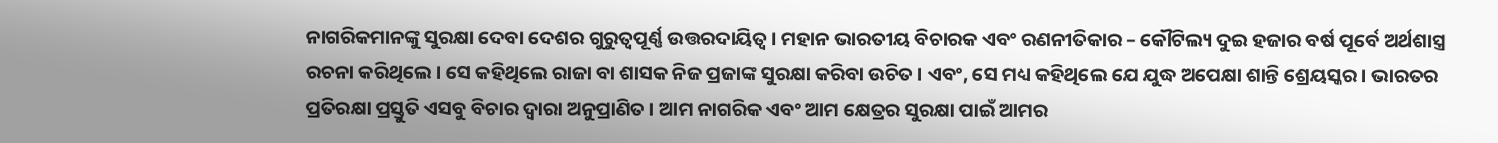ନାଗରିକମାନଙ୍କୁ ସୁରକ୍ଷା ଦେବା ଦେଶର ଗୁରୁତ୍ୱପୂର୍ଣ୍ଣ ଉତ୍ତରଦାୟିତ୍ୱ । ମହାନ ଭାରତୀୟ ବିଚାରକ ଏବଂ ରଣନୀତିକାର – କୌଟିଲ୍ୟ ଦୁଇ ହଜାର ବର୍ଷ ପୂର୍ବେ ଅର୍ଥଶାସ୍ତ୍ର ରଚନା କରିଥିଲେ । ସେ କହିଥିଲେ ରାଜା ବା ଶାସକ ନିଜ ପ୍ରଜାଙ୍କ ସୁରକ୍ଷା କରିବା ଉଚିତ । ଏବଂ, ସେ ମଧ୍ୟ କହିଥିଲେ ଯେ ଯୁଦ୍ଧ ଅପେକ୍ଷା ଶାନ୍ତି ଶ୍ରେୟସ୍କର । ଭାରତର ପ୍ରତିରକ୍ଷା ପ୍ରସ୍ତୁତି ଏସବୁ ବିଚାର ଦ୍ୱାରା ଅନୁପ୍ରାଣିତ । ଆମ ନାଗରିକ ଏବଂ ଆମ କ୍ଷେତ୍ରର ସୁରକ୍ଷା ପାଇଁ ଆମର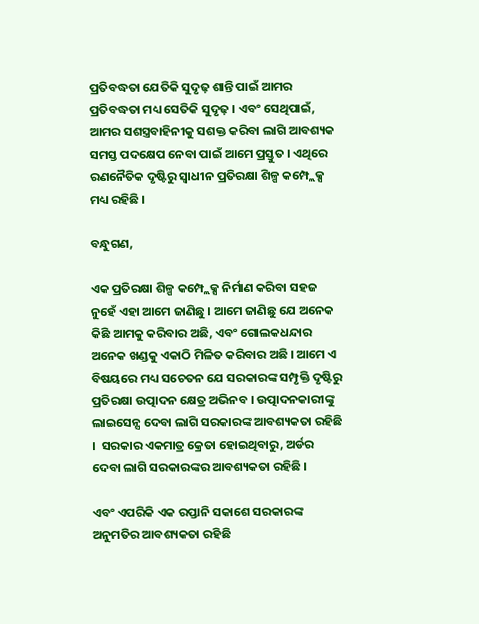ପ୍ରତିବଦ୍ଧତା ଯେତିକି ସୁଦୃଢ଼ ଶାନ୍ତି ପାଇଁ ଆମର ପ୍ରତିବଦ୍ଧତା ମଧ୍ୟ ସେତିକି ସୁଦୃଢ଼ । ଏବଂ ସେଥିପାଇଁ, ଆମର ସଶସ୍ତ୍ରବାହିନୀକୁ ସଶକ୍ତ କରିବା ଲାଗି ଆବଶ୍ୟକ ସମସ୍ତ ପଦକ୍ଷେପ ନେବା ପାଇଁ ଆମେ ପ୍ରସ୍ତୁତ । ଏଥିରେ ରଣନୈତିକ ଦୃଷ୍ଟିରୁ ସ୍ୱାଧୀନ ପ୍ରତିରକ୍ଷା ଶିଳ୍ପ କମ୍ପ୍ଲେକ୍ସ ମଧ୍ୟ ରହିଛି ।

ବନ୍ଧୁଗଣ,

ଏକ ପ୍ରତିରକ୍ଷା ଶିଳ୍ପ କମ୍ପ୍ଲେକ୍ସ ନିର୍ମାଣ କରିବା ସହଜ ନୁହେଁ ଏହା ଆମେ ଜାଣିଛୁ । ଆମେ ଜାଣିଛୁ ଯେ ଅନେକ କିଛି ଆମକୁ କରିବାର ଅଛି, ଏବଂ ଗୋଲକଧନ୍ଦାର ଅନେକ ଖଣ୍ଡକୁ ଏକାଠି ମିଳିତ କରିବାର ଅଛି । ଆମେ ଏ ବିଷୟରେ ମଧ୍ୟ ସଚେତନ ଯେ ସରକାରଙ୍କ ସମ୍ପୃକ୍ତି ଦୃଷ୍ଟିରୁ ପ୍ରତିରକ୍ଷା ଉତ୍ପାଦନ କ୍ଷେତ୍ର ଅଭିନବ । ଉତ୍ପାଦନକାରୀଙ୍କୁ ଲାଇସେନ୍ସ ଦେବା ଲାଗି ସରକାରଙ୍କ ଆବଶ୍ୟକତା ରହିଛି ।  ସରକାର ଏକମାତ୍ର କ୍ରେତା ହୋଇଥିବାରୁ, ଅର୍ଡର ଦେବା ଲାଗି ସରକାରଙ୍କର ଆବଶ୍ୟକତା ରହିଛି ।

ଏବଂ ଏପରିକି ଏକ ରପ୍ତାନି ସକାଶେ ସରକାରଙ୍କ ଅନୁମତିର ଆବଶ୍ୟକତା ରହିଛି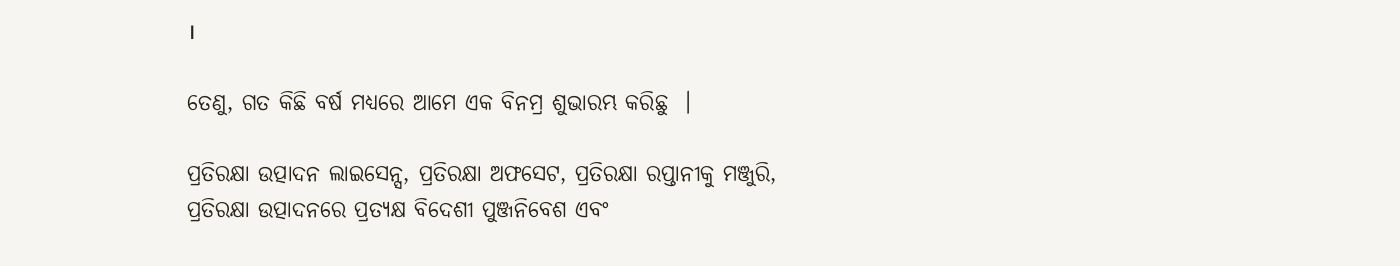।

ତେଣୁ, ଗତ କିଛି ବର୍ଷ ମଧ୍ୟରେ ଆମେ ଏକ ବିନମ୍ର ଶୁଭାରମ୍ଭ କରିଛୁ  ।

ପ୍ରତିରକ୍ଷା ଉତ୍ପାଦନ ଲାଇସେନ୍ସ, ପ୍ରତିରକ୍ଷା ଅଫସେଟ, ପ୍ରତିରକ୍ଷା ରପ୍ତାନୀକୁ ମଞ୍ଜୁରି, ପ୍ରତିରକ୍ଷା ଉତ୍ପାଦନରେ ପ୍ରତ୍ୟକ୍ଷ ବିଦେଶୀ ପୁଞ୍ଜନିବେଶ ଏବଂ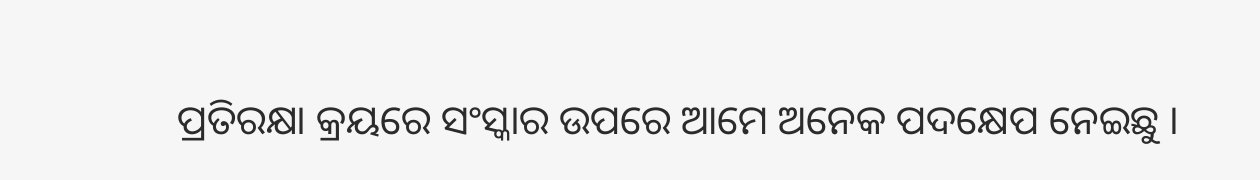ପ୍ରତିରକ୍ଷା କ୍ରୟରେ ସଂସ୍କାର ଉପରେ ଆମେ ଅନେକ ପଦକ୍ଷେପ ନେଇଛୁ ।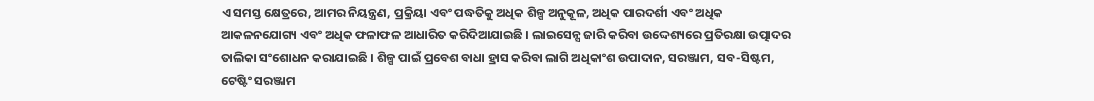ଏ ସମସ୍ତ କ୍ଷେତ୍ରରେ, ଆମର ନିୟନ୍ତ୍ରଣ, ପ୍ରକ୍ରିୟା ଏବଂ ପଦ୍ଧତିକୁ ଅଧିକ ଶିଳ୍ପ ଅନୁକୂଳ, ଅଧିକ ପାରଦର୍ଶୀ ଏବଂ ଅଧିକ ଆକଳନଯୋଗ୍ୟ ଏବଂ ଅଧିକ ଫଳାଫଳ ଆଧାରିତ କରିଦିଆଯାଇଛି । ଲାଇସେନ୍ସ ଜାରି କରିବା ଉଦ୍ଦେଶ୍ୟରେ ପ୍ରତିରକ୍ଷା ଉତ୍ପାଦର ତାଲିକା ସଂଶୋଧନ କରାଯାଇଛି । ଶିଳ୍ପ ପାଇଁ ପ୍ରବେଶ ବାଧା ହ୍ରାସ କରିବା ଲାଗି ଅଧିକାଂଶ ଉପାଦାନ, ସରଞ୍ଜାମ, ସବ-ସିଷ୍ଟମ, ଟେଷ୍ଟିଂ ସରଞ୍ଜାମ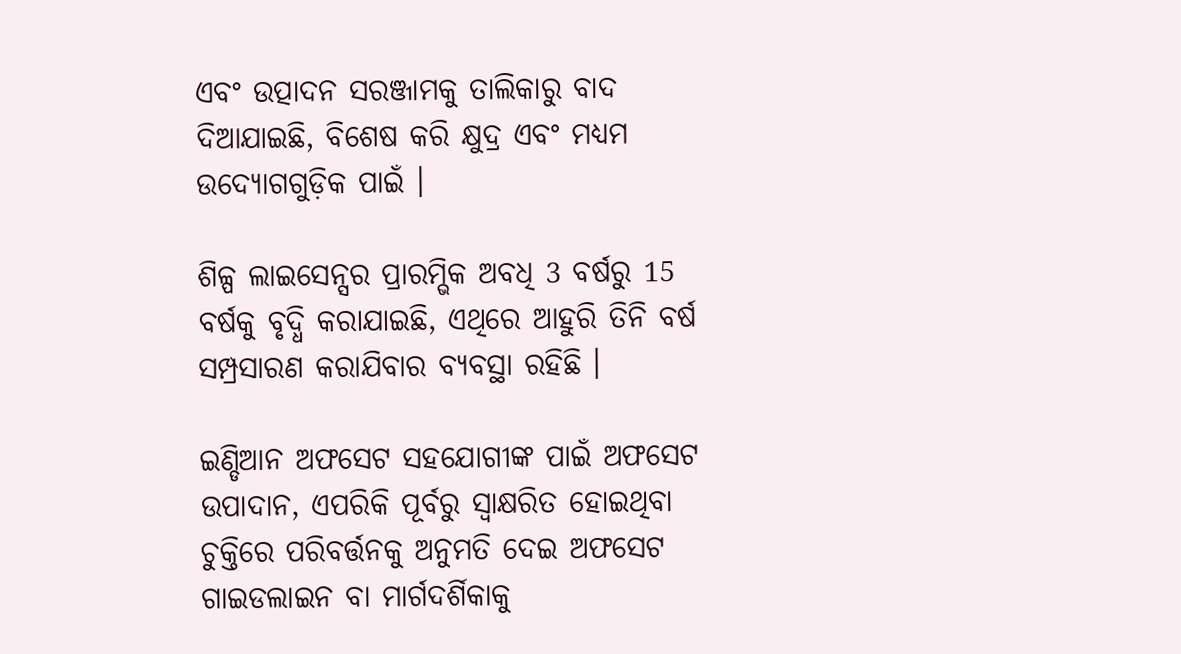ଏବଂ ଉତ୍ପାଦନ ସରଞ୍ଜାମକୁ ତାଲିକାରୁ ବାଦ ଦିଆଯାଇଛି, ବିଶେଷ କରି କ୍ଷୁଦ୍ର ଏବଂ ମଧ୍ୟମ ଉଦ୍ୟୋଗଗୁଡ଼ିକ ପାଇଁ ।

ଶିଳ୍ପ ଲାଇସେନ୍ସର ପ୍ରାରମ୍ଭିକ ଅବଧି 3 ବର୍ଷରୁ 15 ବର୍ଷକୁ ବୃଦ୍ଧି କରାଯାଇଛି, ଏଥିରେ ଆହୁରି ତିନି ବର୍ଷ ସମ୍ପ୍ରସାରଣ କରାଯିବାର ବ୍ୟବସ୍ଥା ରହିଛି ।

ଇଣ୍ଡିଆନ ଅଫସେଟ ସହଯୋଗୀଙ୍କ ପାଇଁ ଅଫସେଟ ଉପାଦାନ, ଏପରିକି ପୂର୍ବରୁ ସ୍ୱାକ୍ଷରିତ ହୋଇଥିବା ଚୁକ୍ତିରେ ପରିବର୍ତ୍ତନକୁ ଅନୁମତି ଦେଇ ଅଫସେଟ ଗାଇଡଲାଇନ ବା ମାର୍ଗଦର୍ଶିକାକୁ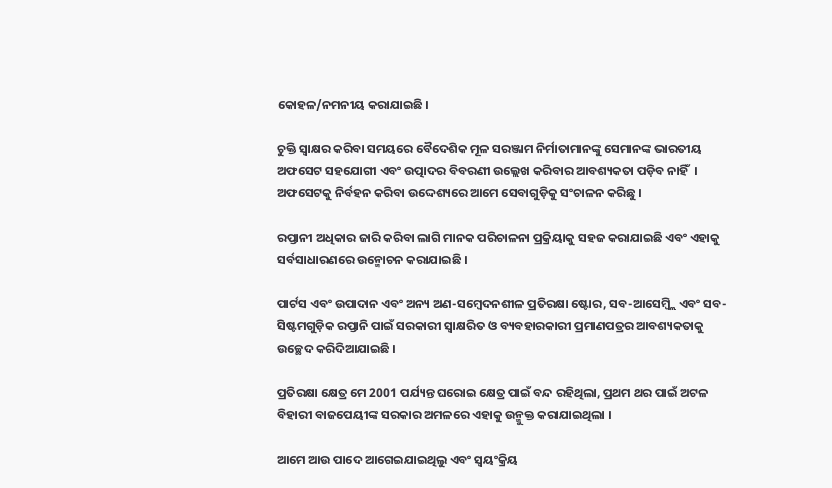କୋହଳ/ନମନୀୟ କରାଯାଇଛି ।

ଚୁକ୍ତି ସ୍ୱାକ୍ଷର କରିବା ସମୟରେ ବୈଦେଶିକ ମୂଳ ସରଞ୍ଜାମ ନିର୍ମାତାମାନଙ୍କୁ ସେମାନଙ୍କ ଭାରତୀୟ ଅଫସେଟ ସହଯୋଗୀ ଏବଂ ଉତ୍ପାଦର ବିବରଣୀ ଉଲ୍ଲେଖ କରିବାର ଆବଶ୍ୟକତା ପଡ଼ିବ ନାହିଁ  । ଅଫସେଟକୁ ନିର୍ବହନ କରିବା ଉଦ୍ଦେଶ୍ୟରେ ଆମେ ସେବାଗୁଡ଼ିକୁ ସଂଚାଳନ କରିଛୁ ।

ରପ୍ତାନୀ ଅଧିକାର ଜାରି କରିବା ଲାଗି ମାନକ ପରିଚାଳନା ପ୍ରକ୍ରିୟାକୁ ସହଜ କରାଯାଇଛି ଏବଂ ଏହାକୁ ସର୍ବସାଧାରଣରେ ଉନ୍ମୋଚନ କରାଯାଇଛି ।

ପାର୍ଟସ ଏବଂ ଉପାଦାନ ଏବଂ ଅନ୍ୟ ଅଣ-ସମ୍ବେଦନଶୀଳ ପ୍ରତିରକ୍ଷା ଷ୍ଟୋର, ସବ-ଆସେମ୍ବ୍ଲି ଏବଂ ସବ-ସିଷ୍ଟମଗୁଡ଼ିକ ରପ୍ତାନି ପାଇଁ ସରକାରୀ ସ୍ୱାକ୍ଷରିତ ଓ ବ୍ୟବହାରକାରୀ ପ୍ରମାଣପତ୍ରର ଆବଶ୍ୟକତାକୁ ଉଚ୍ଛେଦ କରିଦିଆଯାଇଛି ।

ପ୍ରତିରକ୍ଷା କ୍ଷେତ୍ର ମେ 2001 ପର୍ଯ୍ୟନ୍ତ ଘରୋଇ କ୍ଷେତ୍ର ପାଇଁ ବନ୍ଦ ରହିଥିଲା, ପ୍ରଥମ ଥର ପାଇଁ ଅଟଳ ବିହାରୀ ବାଜପେୟୀଙ୍କ ସରକାର ଅମଳରେ ଏହାକୁ ଉନ୍ମୁକ୍ତ କରାଯାଇଥିଲା ।

ଆମେ ଆଉ ପାଦେ ଆଗେଇଯାଇଥିଲୁ ଏବଂ ସ୍ୱୟଂକ୍ରିୟ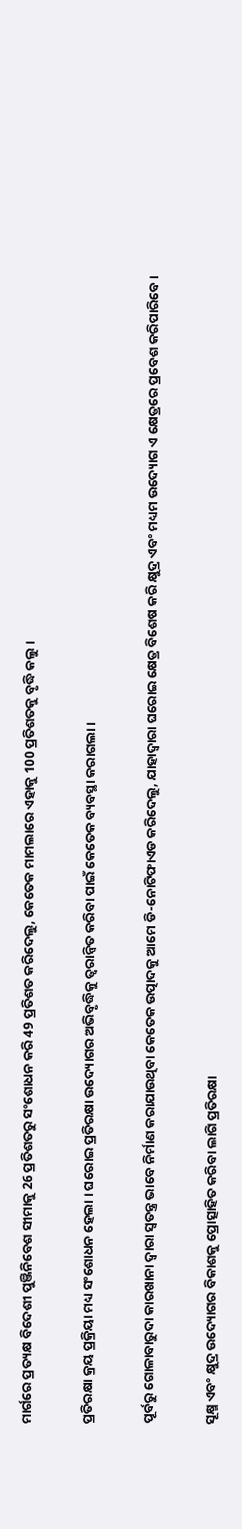ମାର୍ଗରେ ପ୍ରତ୍ୟକ୍ଷ ବିଦେଶୀ ପୁଞ୍ଜିନିବେଶ ସୀମାକୁ 26 ପ୍ରତିଶତରୁ ସଂଶୋଧନ କରି 49 ପ୍ରତିଶତ କରିଦେଲୁ, କେତେକ ମାମଲାରେ ଏହାକୁ 100 ପ୍ରତିଶତକୁ ବୃଦ୍ଧି କଲୁ ।

ପ୍ରତିରକ୍ଷା କ୍ରୟ ପ୍ରକ୍ରିୟା ମଧ୍ୟ ସଂଶୋଧନ ହେଲା । ଘରୋଇ ପ୍ରତିରକ୍ଷା ଉଦ୍ୟୋଗର ଅଭିବୃଦ୍ଧିକୁ ତ୍ୱରାନ୍ୱିତ କରିବା ପାଇଁ କେତେକ ବ୍ୟବସ୍ଥା କରାଗଲା ।

ପୂର୍ବରୁ ଗୋଳାବାରୁଦା କାରଖାନା ଦ୍ୱାରା ସ୍ୱତନ୍ତ୍ର ଭାବେ ନିର୍ମାଣ କରାଯାଉଥିବା କେତେକ ଉତ୍ପାଦକୁ ଆମେ ଡି-ନୋଟିଫାଏଡ କରିଦେଲୁ, ଯାହାଦ୍ୱାରା ଘରୋଇ କ୍ଷେତ୍ର ବିଶେଷ କରି କ୍ଷୁଦ୍ର ଏବଂ ମଧ୍ୟମ ଉଦ୍ୟୋଗ ଏ କ୍ଷେତ୍ରରେ ପ୍ରବେଶ କରିପାରିବେ ।

ସୂକ୍ଷ୍ମ ଏବଂ କ୍ଷୁଦ୍ର ଉଦ୍ୟୋଗର ବିକାଶକୁ ପ୍ରୋତ୍ସାହିତ କରିବା ଲାଗି ପ୍ରତିରକ୍ଷା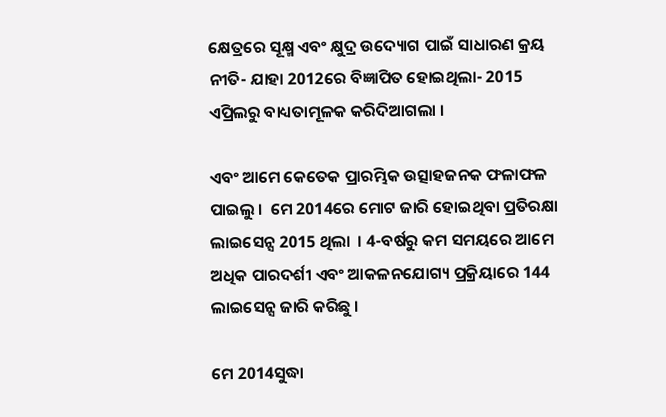କ୍ଷେତ୍ରରେ ସୂକ୍ଷ୍ମ ଏବଂ କ୍ଷୁଦ୍ର ଉଦ୍ୟୋଗ ପାଇଁ ସାଧାରଣ କ୍ରୟ ନୀତି- ଯାହା 2012ରେ ବିଜ୍ଞାପିତ ହୋଇଥିଲା- 2015 ଏପ୍ରିଲରୁ ବାଧ୍ୟତାମୂଳକ କରିଦିଆଗଲା ।

ଏବଂ ଆମେ କେତେକ ପ୍ରାରମ୍ଭିକ ଉତ୍ସାହଜନକ ଫଳାଫଳ ପାଇଲୁ ।  ମେ 2014ରେ ମୋଟ ଜାରି ହୋଇଥିବା ପ୍ରତିରକ୍ଷା ଲାଇସେନ୍ସ 2015 ଥିଲା  । 4-ବର୍ଷରୁ କମ ସମୟରେ ଆମେ ଅଧିକ ପାରଦର୍ଶୀ ଏବଂ ଆକଳନଯୋଗ୍ୟ ପ୍ରକ୍ରିୟାରେ 144 ଲାଇସେନ୍ସ ଜାରି କରିଛୁ ।

ମେ 2014ସୁଦ୍ଧା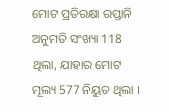ମୋଟ ପ୍ରତିରକ୍ଷା ରପ୍ତାନି ଅନୁମତି ସଂଖ୍ୟା 118 ଥିଲା, ଯାହାର ମୋଟ ମୂଲ୍ୟ 577 ନିୟୁତ ଥିଲା ।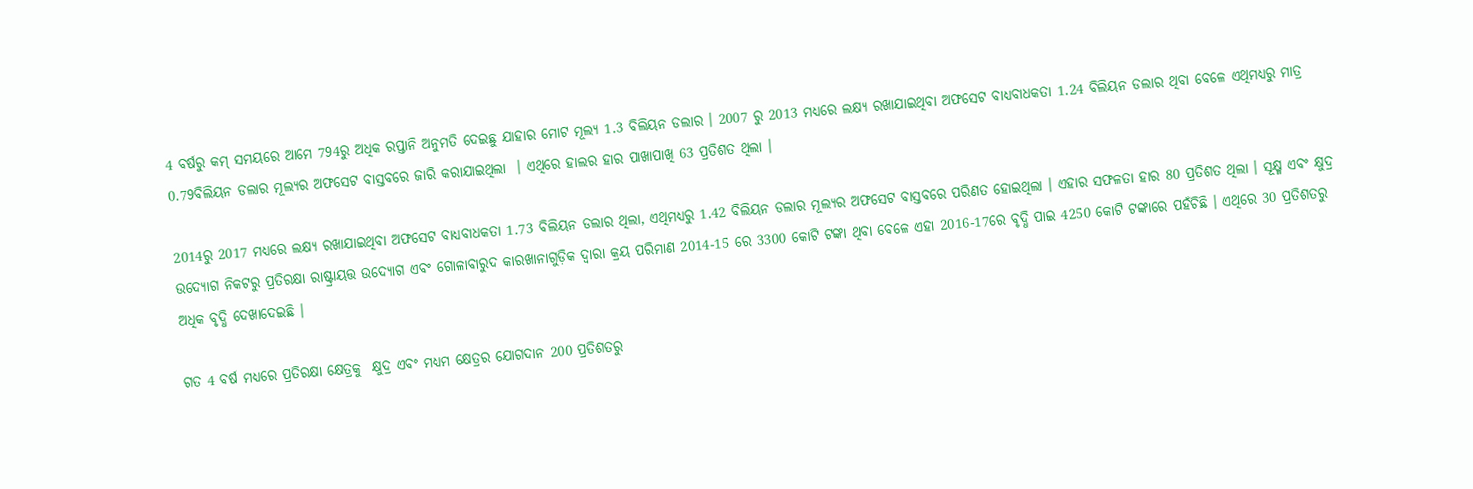4 ବର୍ଷରୁ କମ୍ ସମୟରେ ଆମେ 794ରୁ ଅଧିକ ରପ୍ତାନି ଅନୁମତି ଦେଇଛୁ ଯାହାର ମୋଟ ମୂଲ୍ୟ 1.3 ବିଲିୟନ ଡଲାର । 2007 ରୁ 2013 ମଧ୍ୟରେ ଲକ୍ଷ୍ୟ ରଖାଯାଇଥିବା ଅଫସେଟ ବାଧ୍ୟବାଧକତା 1.24 ବିଲିୟନ ଡଲାର ଥିବା ବେଳେ ଏଥିମଧ୍ୟରୁ ମାତ୍ର 0.79ବିଲିୟନ ଡଲାର ମୂଲ୍ୟର ଅଫସେଟ ବାସ୍ତବରେ ଜାରି କରାଯାଇଥିଲା  । ଏଥିରେ ହାଲର ହାର ପାଖାପାଖି 63 ପ୍ରତିଶତ ଥିଲା ।

2014ରୁ 2017 ମଧ୍ୟରେ ଲକ୍ଷ୍ୟ ରଖାଯାଇଥିବା ଅଫସେଟ ବାଧ୍ୟବାଧକତା 1.73 ବିଲିୟନ ଡଲାର ଥିଲା, ଏଥିମଧ୍ୟରୁ 1.42 ବିଲିୟନ ଡଲାର ମୂଲ୍ୟର ଅଫସେଟ ବାସ୍ତବରେ ପରିଣତ ହୋଇଥିଲା । ଏହାର ସଫଳତା ହାର 80 ପ୍ରତିଶତ ଥିଲା । ସୂକ୍ଷ୍ମ ଏବଂ କ୍ଷୁଦ୍ର ଉଦ୍ୟୋଗ ନିକଟରୁ ପ୍ରତିରକ୍ଷା ରାଷ୍ଟ୍ରାୟତ୍ତ ଉଦ୍ୟୋଗ ଏବଂ ଗୋଳାବାରୁଦ କାରଖାନାଗୁଡ଼ିକ ଦ୍ୱାରା କ୍ରୟ ପରିମାଣ 2014-15 ରେ 3300 କୋଟି ଟଙ୍କା ଥିବା ବେଳେ ଏହା 2016-17ରେ ବୃଦ୍ଧି ପାଇ 4250 କୋଟି ଟଙ୍କାରେ ପହଁଚିଛି । ଏଥିରେ 30 ପ୍ରତିଶତରୁ ଅଧିକ ବୃଦ୍ଧି ଦେଖାଦେଇଛି ।

ଗତ 4 ବର୍ଷ ମଧ୍ୟରେ ପ୍ରତିରକ୍ଷା କ୍ଷେତ୍ରକୁ  କ୍ଷୁଦ୍ର ଏବଂ ମଧ୍ୟମ କ୍ଷେତ୍ରର ଯୋଗଦାନ 200 ପ୍ରତିଶତରୁ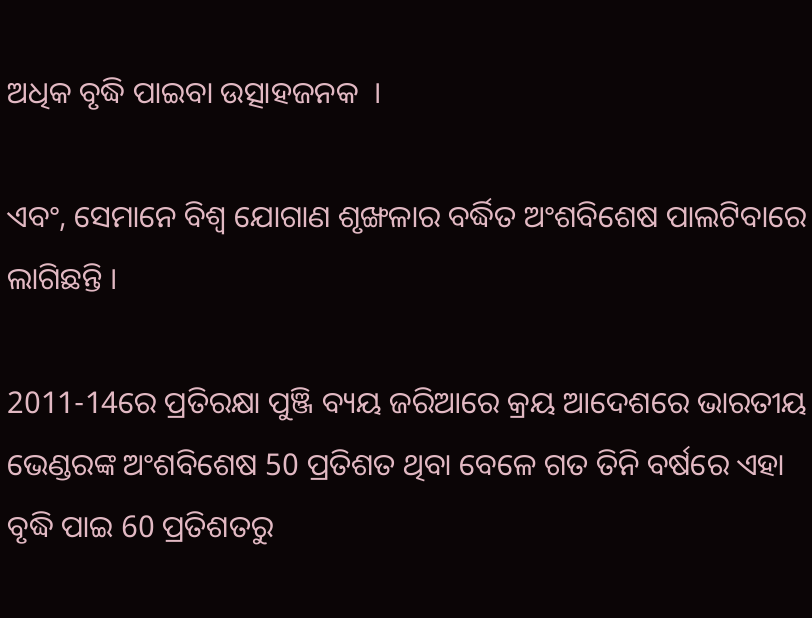ଅଧିକ ବୃଦ୍ଧି ପାଇବା ଉତ୍ସାହଜନକ  ।

ଏବଂ, ସେମାନେ ବିଶ୍ୱ ଯୋଗାଣ ଶୃଙ୍ଖଳାର ବର୍ଦ୍ଧିତ ଅଂଶବିଶେଷ ପାଲଟିବାରେ ଲାଗିଛନ୍ତି ।

2011-14ରେ ପ୍ରତିରକ୍ଷା ପୁଞ୍ଜି ବ୍ୟୟ ଜରିଆରେ କ୍ରୟ ଆଦେଶରେ ଭାରତୀୟ ଭେଣ୍ଡରଙ୍କ ଅଂଶବିଶେଷ 50 ପ୍ରତିଶତ ଥିବା ବେଳେ ଗତ ତିନି ବର୍ଷରେ ଏହା ବୃଦ୍ଧି ପାଇ 60 ପ୍ରତିଶତରୁ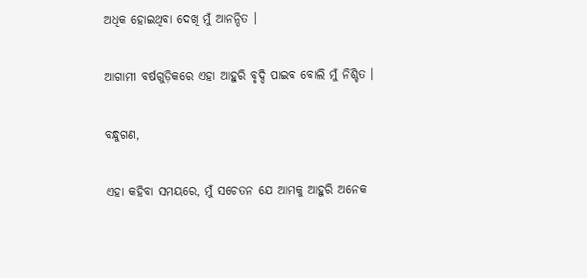ଅଧିକ ହୋଇଥିବା ଦେଖି ମୁଁ ଆନନ୍ଦିତ ।

ଆଗାମୀ ବର୍ଷଗୁଡ଼ିକରେ ଏହା ଆହୁରି ବୃଦ୍ଦି ପାଇବ ବୋଲି ମୁଁ ନିଶ୍ଚିତ ।

ବନ୍ଧୁଗଣ,

ଏହା କହିବା ସମୟରେ, ମୁଁ ସଚେତନ ଯେ ଆମକୁ ଆହୁରି ଅନେକ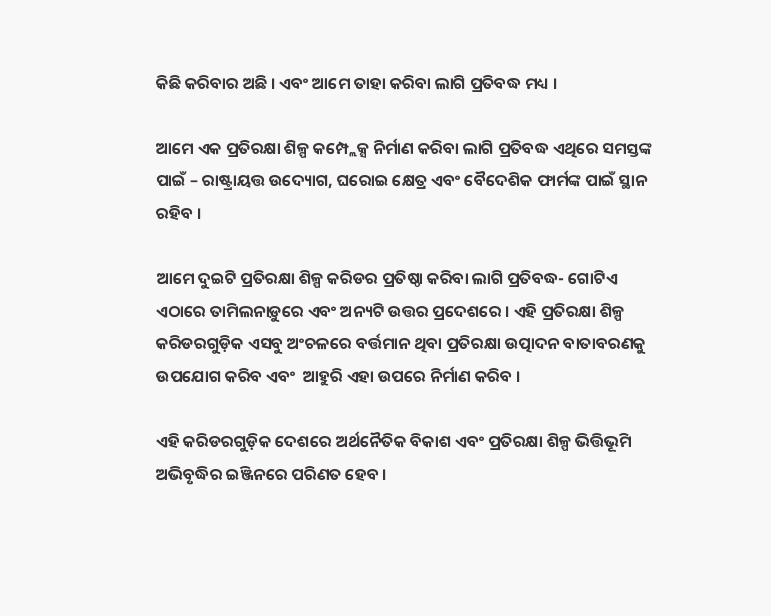କିଛି କରିବାର ଅଛି । ଏବଂ ଆମେ ତାହା କରିବା ଲାଗି ପ୍ରତିବଦ୍ଧ ମଧ୍ୟ ।

ଆମେ ଏକ ପ୍ରତିରକ୍ଷା ଶିଳ୍ପ କମ୍ପ୍ଲେକ୍ସ ନିର୍ମାଣ କରିବା ଲାଗି ପ୍ରତିବଦ୍ଧ ଏଥିରେ ସମସ୍ତଙ୍କ ପାଇଁ – ରାଷ୍ଟ୍ରାୟତ୍ତ ଉଦ୍ୟୋଗ, ଘରୋଇ କ୍ଷେତ୍ର ଏବଂ ବୈଦେଶିକ ଫାର୍ମଙ୍କ ପାଇଁ ସ୍ଥାନ ରହିବ ।

ଆମେ ଦୁଇଟି ପ୍ରତିରକ୍ଷା ଶିଳ୍ପ କରିଡର ପ୍ରତିଷ୍ଠା କରିବା ଲାଗି ପ୍ରତିବଦ୍ଧ- ଗୋଟିଏ ଏଠାରେ ତାମିଲନାଡ଼ୁରେ ଏବଂ ଅନ୍ୟଟି ଉତ୍ତର ପ୍ରଦେଶରେ । ଏହି ପ୍ରତିରକ୍ଷା ଶିଳ୍ପ କରିଡରଗୁଡ଼ିକ ଏସବୁ ଅଂଚଳରେ ବର୍ତ୍ତମାନ ଥିବା ପ୍ରତିରକ୍ଷା ଉତ୍ପାଦନ ବାତାବରଣକୁ ଉପଯୋଗ କରିବ ଏବଂ  ଆହୁରି ଏହା ଉପରେ ନିର୍ମାଣ କରିବ ।

ଏହି କରିଡରଗୁଡ଼ିକ ଦେଶରେ ଅର୍ଥନୈତିକ ବିକାଶ ଏବଂ ପ୍ରତିରକ୍ଷା ଶିଳ୍ପ ଭିତ୍ତିଭୂମି ଅଭିବୃଦ୍ଧିର ଇଞ୍ଜିନରେ ପରିଣତ ହେବ ।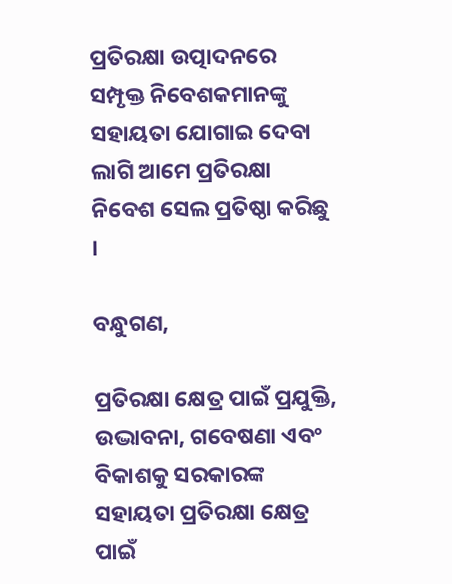ପ୍ରତିରକ୍ଷା ଉତ୍ପାଦନରେ ସମ୍ପୃକ୍ତ ନିବେଶକମାନଙ୍କୁ ସହାୟତା ଯୋଗାଇ ଦେବା ଲାଗି ଆମେ ପ୍ରତିରକ୍ଷା ନିବେଶ ସେଲ ପ୍ରତିଷ୍ଠା କରିଛୁ ।

ବନ୍ଧୁଗଣ,

ପ୍ରତିରକ୍ଷା କ୍ଷେତ୍ର ପାଇଁ ପ୍ରଯୁକ୍ତି, ଉଦ୍ଭାବନା, ଗବେଷଣା ଏବଂ ବିକାଶକୁ ସରକାରଙ୍କ ସହାୟତା ପ୍ରତିରକ୍ଷା କ୍ଷେତ୍ର ପାଇଁ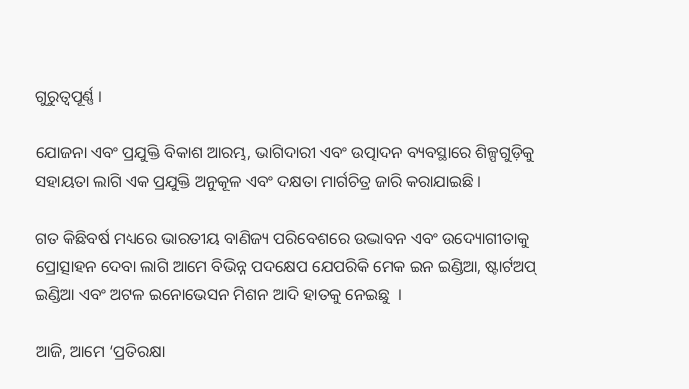ଗୁରୁତ୍ୱପୂର୍ଣ୍ଣ ।

ଯୋଜନା ଏବଂ ପ୍ରଯୁକ୍ତି ବିକାଶ ଆରମ୍ଭ, ଭାଗିଦାରୀ ଏବଂ ଉତ୍ପାଦନ ବ୍ୟବସ୍ଥାରେ ଶିଳ୍ପଗୁଡ଼ିକୁ ସହାୟତା ଲାଗି ଏକ ପ୍ରଯୁକ୍ତି ଅନୁକୂଳ ଏବଂ ଦକ୍ଷତା ମାର୍ଗଚିତ୍ର ଜାରି କରାଯାଇଛି ।

ଗତ କିଛିବର୍ଷ ମଧ୍ୟରେ ଭାରତୀୟ ବାଣିଜ୍ୟ ପରିବେଶରେ ଉଦ୍ଭାବନ ଏବଂ ଉଦ୍ୟୋଗୀତାକୁ ପ୍ରୋତ୍ସାହନ ଦେବା ଲାଗି ଆମେ ବିଭିନ୍ନ ପଦକ୍ଷେପ ଯେପରିକି ମେକ ଇନ ଇଣ୍ଡିଆ, ଷ୍ଟାର୍ଟଅପ୍ ଇଣ୍ଡିଆ ଏବଂ ଅଟଳ ଇନୋଭେସନ ମିଶନ ଆଦି ହାତକୁ ନେଇଛୁ  ।

ଆଜି, ଆମେ ‘ପ୍ରତିରକ୍ଷା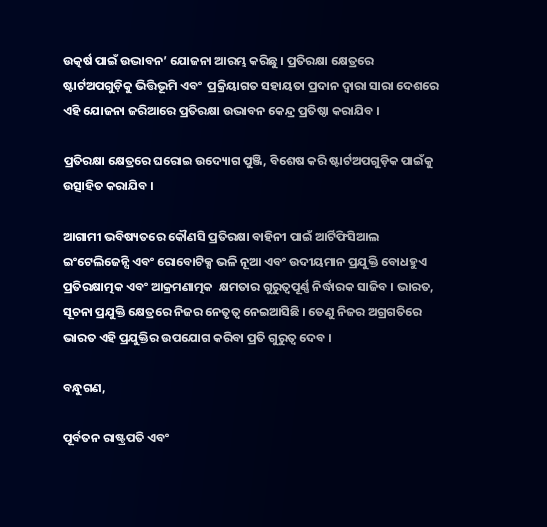ଉତ୍କର୍ଷ ପାଇଁ ଉଦ୍ଭାବନ’ ଯୋଜନା ଆରମ୍ଭ କରିଛୁ । ପ୍ରତିରକ୍ଷା କ୍ଷେତ୍ରରେ ଷ୍ଟାର୍ଟଅପଗୁଡ଼ିକୁ ଭିତ୍ତିଭୂମି ଏବଂ  ପ୍ରକ୍ରିୟାଗତ ସହାୟତା ପ୍ରଦାନ ଦ୍ଵାରା ସାରା ଦେଶରେ ଏହି ଯୋଜନା ଜରିଆରେ ପ୍ରତିରକ୍ଷା ଉଦ୍ଭାବନ କେନ୍ଦ୍ର ପ୍ରତିଷ୍ଠା କରାଯିବ ।

ପ୍ରତିରକ୍ଷା କ୍ଷେତ୍ରରେ ଘରୋଇ ଉଦ୍ୟୋଗ ପୁଞ୍ଜି, ବିଶେଷ କରି ଷ୍ଟାର୍ଟଅପଗୁଡ଼ିକ ପାଇଁକୁ ଉତ୍ସାହିତ କରାଯିବ ।

ଆଗାମୀ ଭବିଷ୍ୟତରେ କୌଣସି ପ୍ରତିରକ୍ଷା ବାହିନୀ ପାଇଁ ଆର୍ଟିଫିସିଆଲ ଇଂଟେଲିଜେନ୍ସି ଏବଂ ରୋବୋଟିକ୍ସ ଭଳି ନୂଆ ଏବଂ ଉଦୀୟମାନ ପ୍ରଯୁକ୍ତି ବୋଧହୁଏ ପ୍ରତିରକ୍ଷାତ୍ମକ ଏବଂ ଆକ୍ରମଣାତ୍ମକ  କ୍ଷମତାର ଗୁରୁତ୍ୱପୂର୍ଣ୍ଣ ନିର୍ଦ୍ଧାରକ ସାଜିବ । ଭାରତ, ସୂଚନା ପ୍ରଯୁକ୍ତି କ୍ଷେତ୍ରରେ ନିଜର ନେତୃତ୍ୱ ନେଇଆସିଛି । ତେଣୁ ନିଜର ଅଗ୍ରଗତିରେ  ଭାରତ ଏହି ପ୍ରଯୁକ୍ତିର ଉପଯୋଗ କରିବା ପ୍ରତି ଗୁରୁତ୍ୱ ଦେବ ।

ବନ୍ଧୁଗଣ,

ପୂର୍ବତନ ରାଷ୍ଟ୍ରପତି ଏବଂ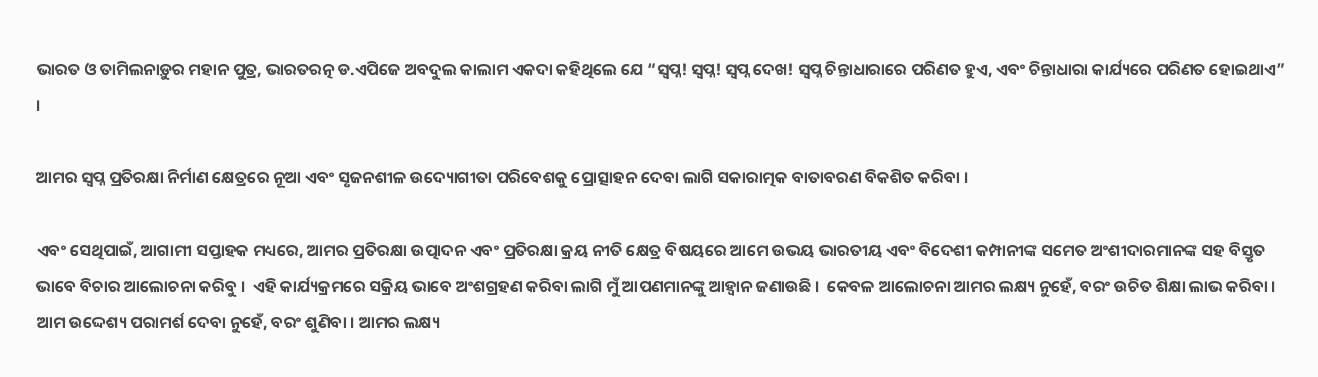ଭାରତ ଓ ତାମିଲନାଡ଼ୁର ମହାନ ପୁତ୍ର, ଭାରତରତ୍ନ ଡ.ଏପିଜେ ଅବଦୁଲ କାଲାମ ଏକଦା କହିଥିଲେ ଯେ “ସ୍ୱପ୍ନ! ସ୍ୱପ୍ନ! ସ୍ୱପ୍ନ ଦେଖ! ସ୍ୱପ୍ନ ଚିନ୍ତାଧାରାରେ ପରିଣତ ହୁଏ, ଏବଂ ଚିନ୍ତାଧାରା କାର୍ଯ୍ୟରେ ପରିଣତ ହୋଇଥାଏ” ।

ଆମର ସ୍ୱପ୍ନ ପ୍ରତିରକ୍ଷା ନିର୍ମାଣ କ୍ଷେତ୍ରରେ ନୂଆ ଏବଂ ସୃଜନଶୀଳ ଉଦ୍ୟୋଗୀତା ପରିବେଶକୁ ପ୍ରୋତ୍ସାହନ ଦେବା ଲାଗି ସକାରାତ୍ମକ ବାତାବରଣ ବିକଶିତ କରିବା ।

ଏବଂ ସେଥିପାଇଁ, ଆଗାମୀ ସପ୍ତାହକ ମଧ୍ୟରେ, ଆମର ପ୍ରତିରକ୍ଷା ଉତ୍ପାଦନ ଏବଂ ପ୍ରତିରକ୍ଷା କ୍ରୟ ନୀତି କ୍ଷେତ୍ର ବିଷୟରେ ଆମେ ଉଭୟ ଭାରତୀୟ ଏବଂ ବିଦେଶୀ କମ୍ପାନୀଙ୍କ ସମେତ ଅଂଶୀଦାରମାନଙ୍କ ସହ ବିସ୍ତୃତ ଭାବେ ବିଚାର ଆଲୋଚନା କରିବୁ ।  ଏହି କାର୍ଯ୍ୟକ୍ରମରେ ସକ୍ରିୟ ଭାବେ ଅଂଶଗ୍ରହଣ କରିବା ଲାଗି ମୁଁ ଆପଣମାନଙ୍କୁ ଆହ୍ୱାନ ଜଣାଉଛି ।  କେବଳ ଆଲୋଚନା ଆମର ଲକ୍ଷ୍ୟ ନୁହେଁ, ବରଂ ଉଚିତ ଶିକ୍ଷା ଲାଭ କରିବା । ଆମ ଉଦ୍ଦେଶ୍ୟ ପରାମର୍ଶ ଦେବା ନୁହେଁ, ବରଂ ଶୁଣିବା । ଆମର ଲକ୍ଷ୍ୟ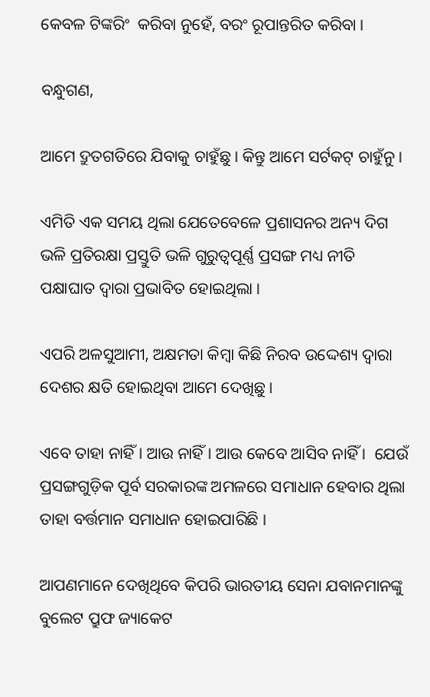କେବଳ ଟିଙ୍କରିଂ  କରିବା ନୁହେଁ, ବରଂ ରୂପାନ୍ତରିତ କରିବା ।

ବନ୍ଧୁଗଣ,

ଆମେ ଦ୍ରୁତଗତିରେ ଯିବାକୁ ଚାହୁଁଛୁ । କିନ୍ତୁ ଆମେ ସର୍ଟକଟ୍ ଚାହୁଁନୁ ।

ଏମିତି ଏକ ସମୟ ଥିଲା ଯେତେବେଳେ ପ୍ରଶାସନର ଅନ୍ୟ ଦିଗ ଭଳି ପ୍ରତିରକ୍ଷା ପ୍ରସ୍ତୁତି ଭଳି ଗୁରୁତ୍ୱପୂର୍ଣ୍ଣ ପ୍ରସଙ୍ଗ ମଧ୍ୟ ନୀତି ପକ୍ଷାଘାତ ଦ୍ୱାରା ପ୍ରଭାବିତ ହୋଇଥିଲା ।

ଏପରି ଅଳସୁଆମୀ, ଅକ୍ଷମତା କିମ୍ବା କିଛି ନିରବ ଉଦ୍ଦେଶ୍ୟ ଦ୍ୱାରା ଦେଶର କ୍ଷତି ହୋଇଥିବା ଆମେ ଦେଖିଛୁ ।

ଏବେ ତାହା ନାହିଁ । ଆଉ ନାହିଁ । ଆଉ କେବେ ଆସିବ ନାହିଁ ।  ଯେଉଁ ପ୍ରସଙ୍ଗଗୁଡ଼ିକ ପୂର୍ବ ସରକାରଙ୍କ ଅମଳରେ ସମାଧାନ ହେବାର ଥିଲା ତାହା ବର୍ତ୍ତମାନ ସମାଧାନ ହୋଇପାରିଛି ।

ଆପଣମାନେ ଦେଖିଥିବେ କିପରି ଭାରତୀୟ ସେନା ଯବାନମାନଙ୍କୁ ବୁଲେଟ ପ୍ରୁଫ ଜ୍ୟାକେଟ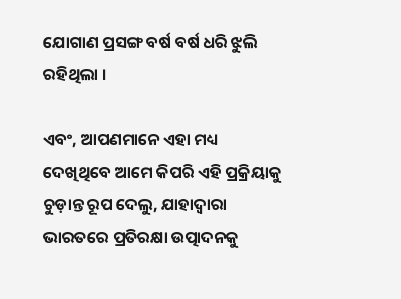ଯୋଗାଣ ପ୍ରସଙ୍ଗ ବର୍ଷ ବର୍ଷ ଧରି ଝୁଲି ରହିଥିଲା ।

ଏବଂ, ଆପଣମାନେ ଏହା ମଧ୍ୟ ଦେଖିଥିବେ ଆମେ କିପରି ଏହି ପ୍ରକ୍ରିୟାକୁ ଚୁଡ଼ାନ୍ତ ରୂପ ଦେଲୁ, ଯାହାଦ୍ୱାରା ଭାରତରେ ପ୍ରତିରକ୍ଷା ଉତ୍ପାଦନକୁ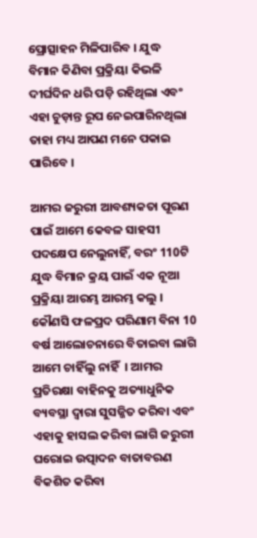ପ୍ରୋତ୍ସାହନ ମିଳିପାରିବ । ଯୁଦ୍ଧ ବିମାନ କିଣିବା ପ୍ରକ୍ରିୟା କିଭଳି ଦୀର୍ଘଦିନ ଧରି ପଡ଼ି ରହିଥିଲା ଏବଂ ଏହା ଚୁଡ଼ାନ୍ତ ରୂପ ନେଇପାରିନଥିଲା ତାହା ମଧ୍ୟ ଆପଣ ମନେ ପକାଇ ପାରିବେ ।

ଆମର ଜରୁରୀ ଆବଶ୍ୟକତା ପୂରଣ ପାଇଁ ଆମେ କେବଳ ସାହସୀ ପଦକ୍ଷେପ ନେଲୁନାହିଁ, ବରଂ 110ଟି ଯୁଦ୍ଧ ବିମାନ କ୍ରୟ ପାଇଁ ଏକ ନୂଆ ପ୍ରକ୍ରିୟା ଆରମ୍ଭ ଆରମ୍ଭ କଲୁ । କୌଣସି ଫଳପ୍ରଦ ପରିଣାମ ବିନା 10 ବର୍ଷ ଆଲୋଚନାରେ ବିତାଇବା ଲାଗି ଆମେ ଚାହିଁଲୁ ନାହିଁ  । ଆମର ପ୍ରତିରକ୍ଷା ବାହିନକୁ ଅତ୍ୟାଧୁନିକ ବ୍ୟବସ୍ଥା ଦ୍ୱାରା ସୁସଜ୍ଜିତ କରିବା ଏବଂ ଏହାକୁ ହାସଲ କରିବା ଲାଗି ଜରୁରୀ ଘରୋଇ ଉତ୍ପାଦନ ବାତାବରଣ ବିକଶିତ କରିବା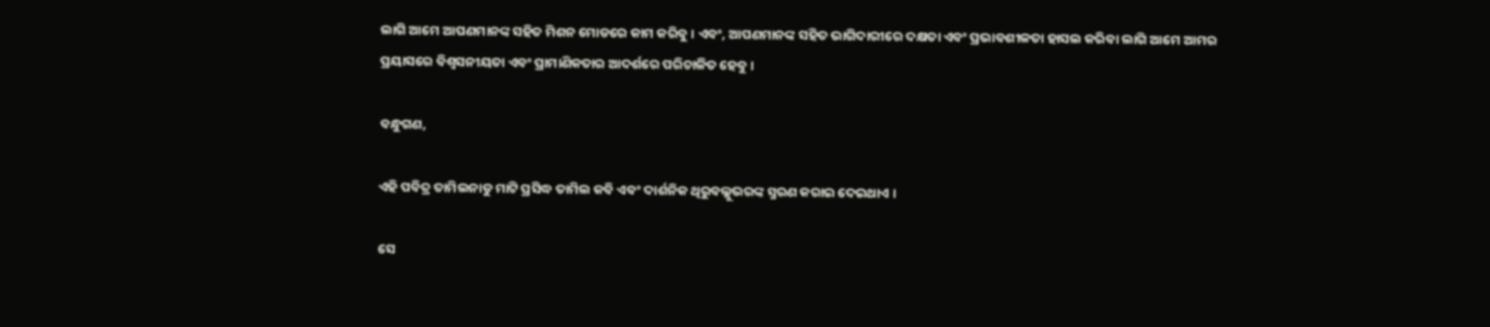ଲାଗି ଆମେ ଆପଣମାନଙ୍କ ସହିତ ମିଶନ ମୋଡରେ କାମ କରିବୁ । ଏବଂ, ଆପଣମାନଙ୍କ ସହିତ ଭାଗିଦାରୀରେ ଦକ୍ଷତା ଏବଂ ପ୍ରଭାବଶୀଳତା ହାସଲ କରିବା ଲାଗି ଆମେ ଆମର ପ୍ରୟାସରେ ବିଶ୍ୱସନୀୟତା ଏବଂ ପ୍ରାମାଣିକତାର ଆଦର୍ଶରେ ପରିଚାଳିତ ହେବୁ ।

ବନ୍ଧୁଗଣ,

ଏହି ପବିତ୍ର ତାମିଲନାଡୁ ମାଟି ପ୍ରସିଦ୍ଧ ତାମିଲ କବି ଏବଂ ଦାର୍ଶନିକ ଥିରୁବଲ୍ଲୁଭରଙ୍କ ସ୍ମରଣ କରାଇ ଦେଇଥାଏ ।

ସେ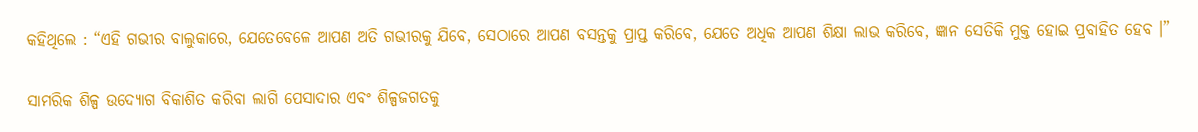କହିଥିଲେ : “ଏହି ଗଭୀର ବାଲୁକାରେ, ଯେତେବେଳେ ଆପଣ ଅତି ଗଭୀରକୁ ଯିବେ, ସେଠାରେ ଆପଣ ବସନ୍ତକୁ ପ୍ରାପ୍ତ କରିବେ, ଯେତେ ଅଧିକ ଆପଣ ଶିକ୍ଷା ଲାଭ କରିବେ, ଜ୍ଞାନ ସେତିକି ମୁକ୍ତ ହୋଇ ପ୍ରବାହିତ ହେବ ।”

ସାମରିକ ଶିଳ୍ପ ଉଦ୍ୟୋଗ ବିକାଶିତ କରିବା ଲାଗି ପେସାଦାର ଏବଂ ଶିଳ୍ପଜଗତକୁ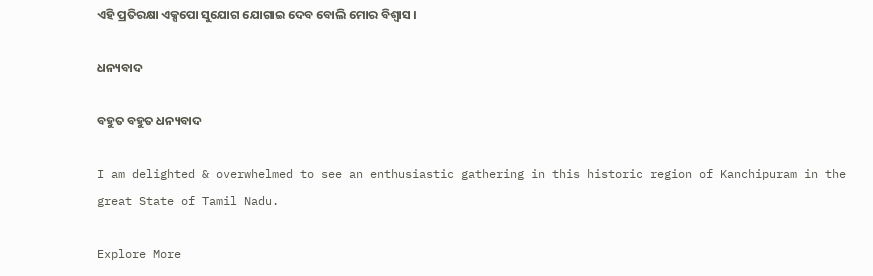ଏହି ପ୍ରତିରକ୍ଷା ଏକ୍ସପୋ ସୁଯୋଗ ଯୋଗାଇ ଦେବ ବୋଲି ମୋର ବିଶ୍ୱାସ ।

ଧନ୍ୟବାଦ

ବହୁତ ବହୁତ ଧନ୍ୟବାଦ

I am delighted & overwhelmed to see an enthusiastic gathering in this historic region of Kanchipuram in the great State of Tamil Nadu.

Explore More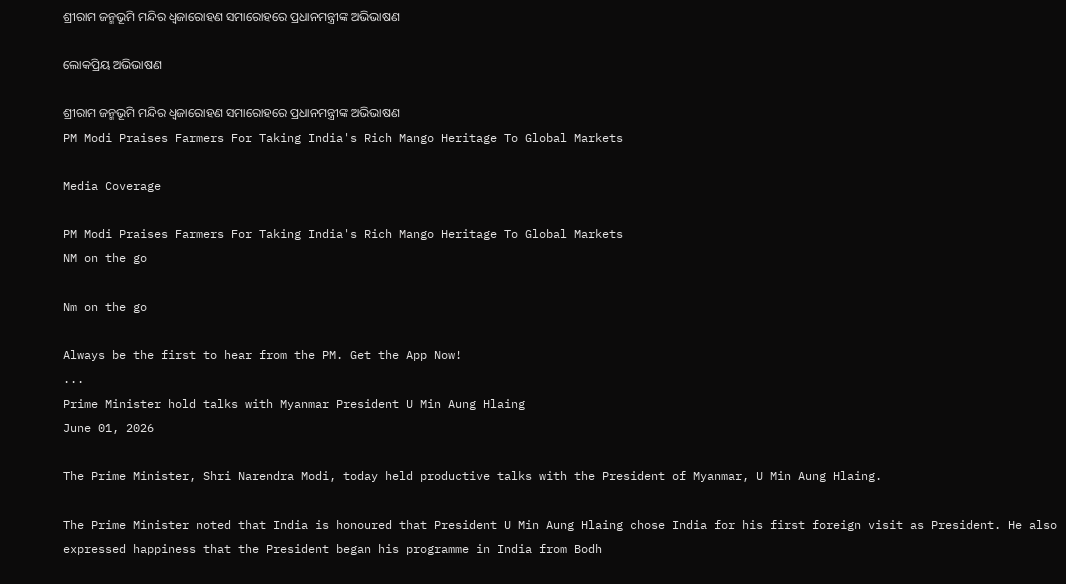ଶ୍ରୀରାମ ଜନ୍ମଭୂମି ମନ୍ଦିର ଧ୍ଵଜାରୋହଣ ସମାରୋହରେ ପ୍ରଧାନମନ୍ତ୍ରୀଙ୍କ ଅଭିଭାଷଣ

ଲୋକପ୍ରିୟ ଅଭିଭାଷଣ

ଶ୍ରୀରାମ ଜନ୍ମଭୂମି ମନ୍ଦିର ଧ୍ଵଜାରୋହଣ ସମାରୋହରେ ପ୍ରଧାନମନ୍ତ୍ରୀଙ୍କ ଅଭିଭାଷଣ
PM Modi Praises Farmers For Taking India's Rich Mango Heritage To Global Markets

Media Coverage

PM Modi Praises Farmers For Taking India's Rich Mango Heritage To Global Markets
NM on the go

Nm on the go

Always be the first to hear from the PM. Get the App Now!
...
Prime Minister hold talks with Myanmar President U Min Aung Hlaing
June 01, 2026

The Prime Minister, Shri Narendra Modi, today held productive talks with the President of Myanmar, U Min Aung Hlaing.

The Prime Minister noted that India is honoured that President U Min Aung Hlaing chose India for his first foreign visit as President. He also expressed happiness that the President began his programme in India from Bodh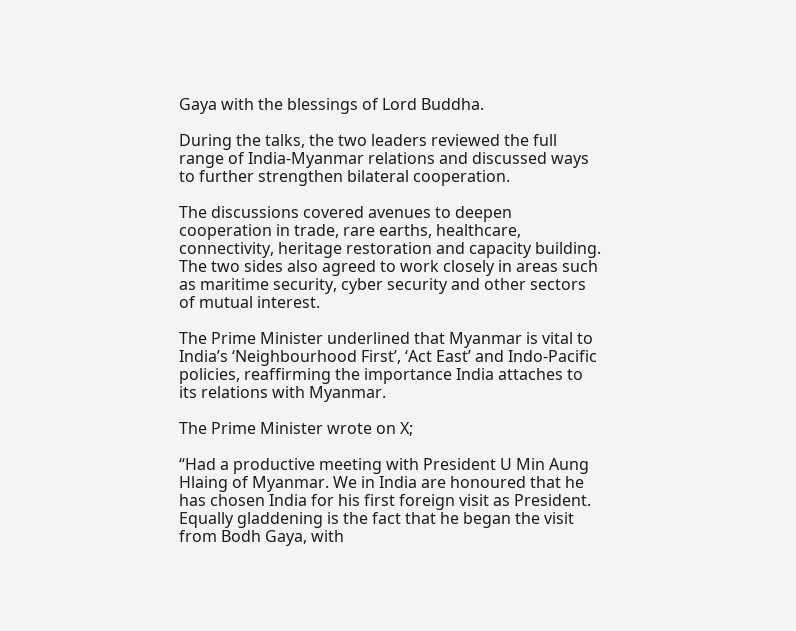Gaya with the blessings of Lord Buddha.

During the talks, the two leaders reviewed the full range of India-Myanmar relations and discussed ways to further strengthen bilateral cooperation.

The discussions covered avenues to deepen cooperation in trade, rare earths, healthcare, connectivity, heritage restoration and capacity building. The two sides also agreed to work closely in areas such as maritime security, cyber security and other sectors of mutual interest.

The Prime Minister underlined that Myanmar is vital to India’s ‘Neighbourhood First’, ‘Act East’ and Indo-Pacific policies, reaffirming the importance India attaches to its relations with Myanmar.

The Prime Minister wrote on X;

“Had a productive meeting with President U Min Aung Hlaing of Myanmar. We in India are honoured that he has chosen India for his first foreign visit as President. Equally gladdening is the fact that he began the visit from Bodh Gaya, with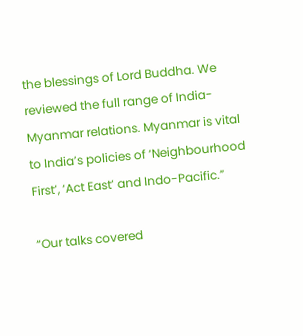the blessings of Lord Buddha. We reviewed the full range of India-Myanmar relations. Myanmar is vital to India’s policies of ‘Neighbourhood First’, ‘Act East’ and Indo-Pacific.”

“Our talks covered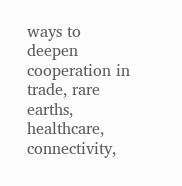ways to deepen cooperation in trade, rare earths, healthcare, connectivity,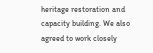heritage restoration and capacity building. We also agreed to work closely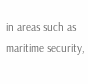in areas such as maritime security,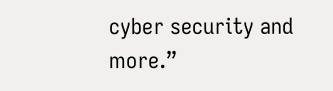cyber security and more.”